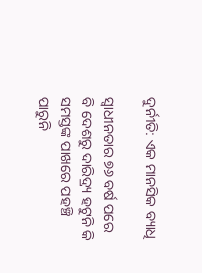ଦୁର୍ନୀତି: ଏକ ମାନସିକ ବ୍ୟାଧି

ସ୍ୱାଧୀନତାର ୭୬ ବର୍ଷ ପରେ ବି ଦେଶରୁ ଦାରିଦ୍ର୍ୟ ହଟୁନି କି ସମସ୍ତଙ୍କ ପାଖରେ ପହଞ୍ଚି ପାରୁନି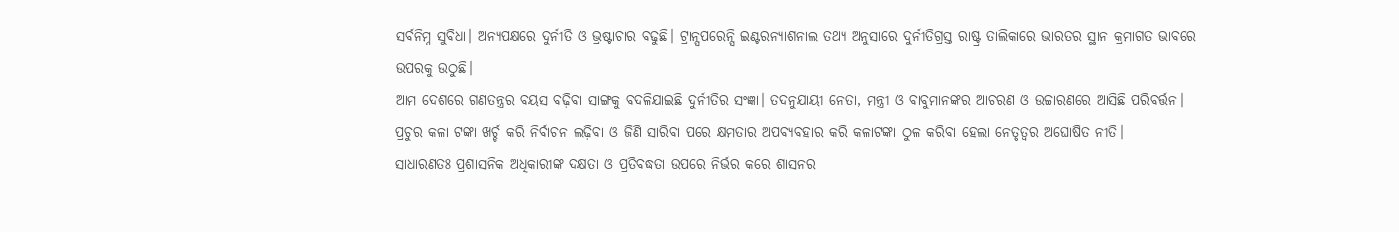ସର୍ବନିମ୍ନ ସୁବିଧା। ଅନ୍ୟପକ୍ଷରେ ଦୁର୍ନୀତି ଓ ଭ୍ରଷ୍ଟାଚାର ବଢୁଛି। ଟ୍ରାନ୍ସପରେନ୍ସି ଇଣ୍ଟରନ୍ୟାଶନାଲ ତଥ୍ୟ ଅନୁସାରେ ଦୁର୍ନୀତିଗ୍ରସ୍ତ ରାଷ୍ଟ୍ର ତାଲିକାରେ ଭାରତର ସ୍ଥାନ କ୍ରମାଗତ ଭାବରେ ଉପରକୁ ଉଠୁଛି।
ଆମ ଦେଶରେ ଗଣତନ୍ତ୍ରର ବୟସ ବଢ଼ିବା ସାଙ୍ଗକୁ ବଦଳିଯାଇଛି ଦୁର୍ନୀତିର ସଂଜ୍ଞା। ତଦନୁଯାୟୀ ନେତା, ମନ୍ତ୍ରୀ ଓ ବାବୁମାନଙ୍କର ଆଚରଣ ଓ ଉଚ୍ଚାରଣରେ ଆସିଛି ପରିବର୍ତ୍ତନ। ପ୍ରଚୁର କଳା ଟଙ୍କା ଖର୍ଚ୍ଚ କରି ନିର୍ବାଚନ ଲଢ଼ିବା ଓ ଜିଣି ସାରିବା ପରେ କ୍ଷମତାର ଅପବ୍ୟବହାର କରି କଳାଟଙ୍କା ଠୁଳ କରିବା ହେଲା ନେତୃତ୍ୱର ଅଘୋଷିତ ନୀତି।
ସାଧାରଣତଃ ପ୍ରଶାସନିକ ଅଧିକାରୀଙ୍କ ଦକ୍ଷତା ଓ ପ୍ରତିବଦ୍ଧତା ଉପରେ ନିର୍ଭର କରେ ଶାସନର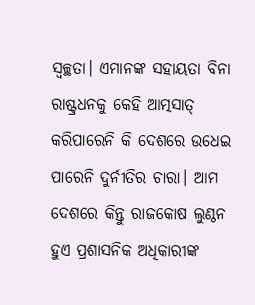ସ୍ବଚ୍ଛତା। ଏମାନଙ୍କ ସହାୟତା ବିନା ରାଷ୍ଟ୍ରଧନକୁ କେହି ଆତ୍ମସାତ୍‌ କରିପାରେନି କି ଦେଶରେ ଉଧେଇ ପାରେନି ଦୁର୍ନୀତିର ଚାରା। ଆମ ଦେଶରେ କିନ୍ତୁ ରାଜକୋଷ ଲୁଣ୍ଠନ ହୁଏ ପ୍ରଶାସନିକ ଅଧିକାରୀଙ୍କ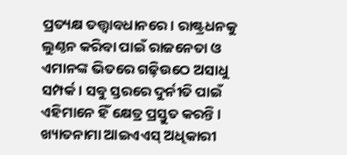ପ୍ରତ୍ୟକ୍ଷ ତତ୍ତ୍ବାବଧାନରେ। ରାଷ୍ଟ୍ରଧନକୁ ଲୁଣ୍ଠନ କରିବା ପାଇଁ ରାଜନେତା ଓ ଏମାନଙ୍କ ଭିତରେ ଗଢ଼ିଉଠେ ଅସାଧୁ ସମ୍ପର୍କ। ସବୁ ସ୍ତରରେ ଦୁର୍ନୀତି ପାଇଁ ଏହିମାନେ ହିଁ କ୍ଷେତ୍ର ପ୍ରସ୍ତୁତ କରନ୍ତି । ଖ୍ୟାତନାମା ଆଇଏଏସ୍‌ ଅଧିକାରୀ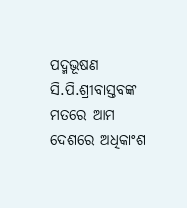ପଦ୍ମଭୂଷଣ ସି.ପି.ଶ୍ରୀବାସ୍ତବଙ୍କ ମତରେ ଆମ ଦେଶରେ ଅଧିକାଂଶ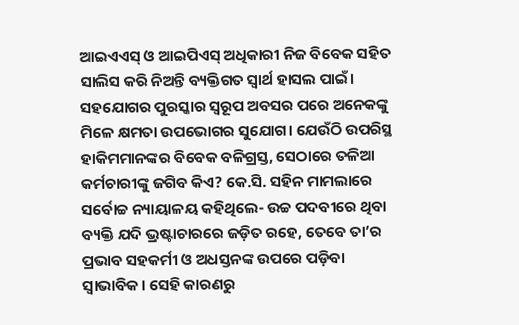ଆଇଏଏସ୍‌ ଓ ଆଇପିଏସ୍‌ ଅଧିକାରୀ ନିଜ ବିବେକ ସହିତ ସାଲିସ କରି ନିଅନ୍ତି ବ୍ୟକ୍ତିଗତ ସ୍ବାର୍ଥ ହାସଲ ପାଇଁ। ସହଯୋଗର ପୁରସ୍କାର ସ୍ବରୂପ ଅବସର ପରେ ଅନେକଙ୍କୁ ମିଳେ କ୍ଷମତା ଉପଭୋଗର ସୁଯୋଗ। ଯେଉଁଠି ଉପରିସ୍ଥ ହାକିମମାନଙ୍କର ବିବେକ ବଳିଗ୍ରସ୍ତ, ସେଠାରେ ତଳିଆ କର୍ମଚାରୀଙ୍କୁ ଜଗିବ କିଏ? କେ.ସି. ସହିନ ମାମଲାରେ ସର୍ବୋଚ୍ଚ ନ୍ୟାୟାଳୟ କହିଥିଲେ- ଉଚ୍ଚ ପଦବୀରେ ଥିବା ବ୍ୟକ୍ତି ଯଦି ଭ୍ରଷ୍ଟାଚାରରେ ଜଡ଼ିତ ରହେ, ତେବେ ତା’ର ପ୍ରଭାବ ସହକର୍ମୀ ଓ ଅଧସ୍ତନଙ୍କ ଉପରେ ପଡ଼ିବା ସ୍ବାଭାବିକ। ସେହି କାରଣରୁ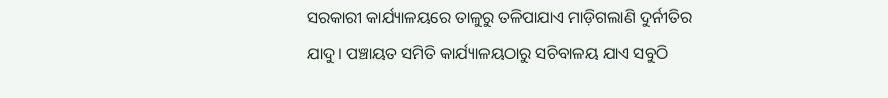ସରକାରୀ କାର୍ଯ୍ୟାଳୟରେ ତାଳୁରୁ ତଳିପାଯାଏ ମାଡ଼ିଗଲାଣି ଦୁର୍ନୀତିର ଯାଦୁ। ପଞ୍ଚାୟତ ସମିତି କାର୍ଯ୍ୟାଳୟଠାରୁ ସଚିବାଳୟ ଯାଏ ସବୁଠି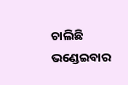ଚାଲିଛି ଭଣ୍ଡେଇବାର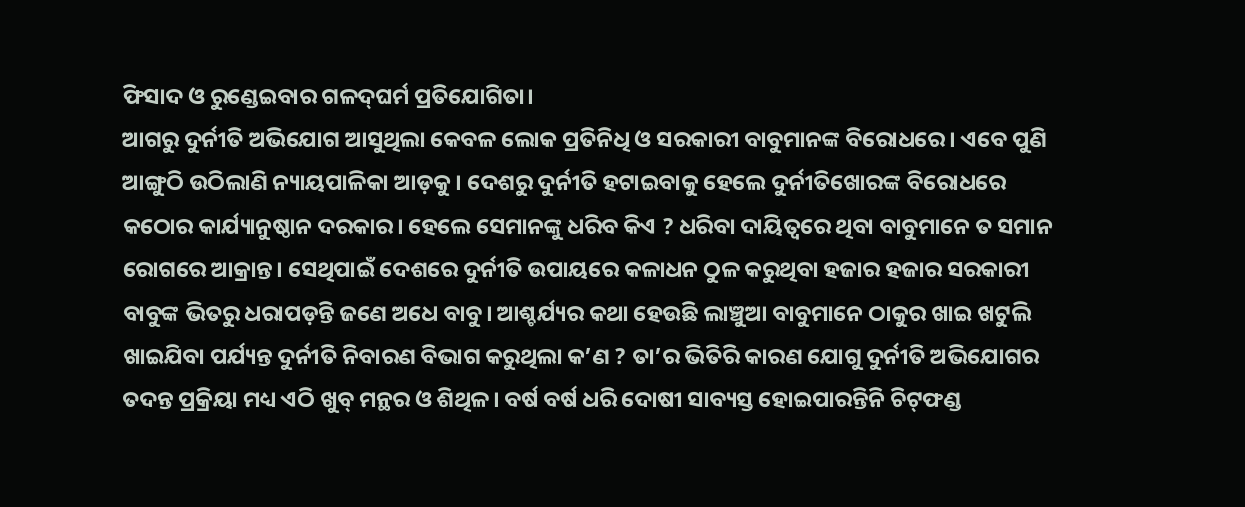ଫିସାଦ ଓ ରୁଣ୍ଡେଇବାର ଗଳଦ୍‌ଘର୍ମ ପ୍ରତିଯୋଗିତା।
ଆଗରୁ ଦୁର୍ନୀତି ଅଭିଯୋଗ ଆସୁଥିଲା କେବଳ ଲୋକ ପ୍ରତିନିଧି ଓ ସରକାରୀ ବାବୁମାନଙ୍କ ବିରୋଧରେ। ଏବେ ପୁଣି ଆଙ୍ଗୁଠି ଉଠିଲାଣି ନ୍ୟାୟପାଳିକା ଆଡ଼କୁ। ଦେଶରୁ ଦୁର୍ନୀତି ହଟାଇବାକୁ ହେଲେ ଦୁର୍ନୀତିଖୋରଙ୍କ ବିରୋଧରେ କଠୋର କାର୍ଯ୍ୟାନୁଷ୍ଠାନ ଦରକାର। ହେଲେ ସେମାନଙ୍କୁ ଧରିବ କିଏ ? ଧରିବା ଦାୟିତ୍ୱରେ ଥିବା ବାବୁମାନେ ତ ସମାନ ରୋଗରେ ଆକ୍ରାନ୍ତ। ସେଥିପାଇଁ ଦେଶରେ ଦୁର୍ନୀତି ଉପାୟରେ କଳାଧନ ଠୁଳ କରୁଥିବା ହଜାର ହଜାର ସରକାରୀ ବାବୁଙ୍କ ଭିତରୁ ଧରାପଡ଼ନ୍ତି ଜଣେ ଅଧେ ବାବୁ। ଆଶ୍ଚର୍ଯ୍ୟର କଥା ହେଉଛି ଲାଞ୍ଚୁଆ ବାବୁମାନେ ଠାକୁର ଖାଇ ଖଟୁଲି ଖାଇଯିବା ପର୍ଯ୍ୟନ୍ତ ଦୁର୍ନୀତି ନିବାରଣ ବିଭାଗ କରୁଥିଲା କ’ଣ ? ତା’ର ଭିତିରି କାରଣ ଯୋଗୁ ଦୁର୍ନୀତି ଅଭିଯୋଗର ତଦନ୍ତ ପ୍ରକ୍ରିୟା ମଧ୍ୟ ଏଠି ଖୁବ୍‌ ମନ୍ଥର ଓ ଶିଥିଳ। ବର୍ଷ ବର୍ଷ ଧରି ଦୋଷୀ ସାବ୍ୟସ୍ତ ହୋଇପାରନ୍ତିନି ଚିଟ୍‌ଫଣ୍ଡ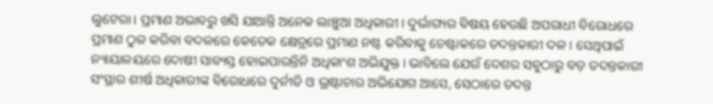ଲୁଟେରା। ପ୍ରମାଣ ଅଭାବରୁ ଖସି ଯାଆନ୍ତି ଅନେକ ଲାଞ୍ଚୁଆ ଅଧିକାରୀ। ଦୁର୍ଭାଗ୍ୟର ବିଷୟ ହେଉଛି ଅପରାଧୀ ବିରୋଧରେ ପ୍ରମାଣ ଠୁଳ କରିବା ବଦଳରେ କେତେକ କ୍ଷେତ୍ରରେ ପ୍ରମାଣ ନଷ୍ଟ କରିବାକୁ ଚେଷ୍ଟାକରେ ତଦନ୍ତକାରୀ ଦଳ। ସେଥିପାଇଁ ନ୍ୟାୟାଳୟରେ ଦୋଷୀ ସାବ୍ୟସ୍ତ ହୋଇପାରନ୍ତିନି ଅଧିକାଂଶ ଅଭିଯୁକ୍ତ। ଭାବିଲେ ଯେଉଁ ଦେଶର ସବୁଠାରୁ ବଡ଼ ତଦନ୍ତକାରୀ ସଂସ୍ଥାର ଶୀର୍ଷ ଅଧିକାରୀଙ୍କ ବିରୋଧରେ ଦୁର୍ନୀତି ଓ ଭ୍ରଷ୍ଟାଚାର ଅଭିଯୋଗ ଆସେ, ସେଠାରେ ତଦନ୍ତ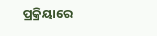ପ୍ରକ୍ରିୟାରେ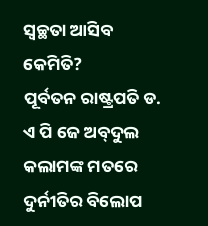ସ୍ବଚ୍ଛତା ଆସିବ କେମିତି?
ପୂର୍ବତନ ରାଷ୍ଟ୍ରପତି ଡ. ଏ ପି ଜେ ଅବ୍‌ଦୁଲ କଲାମଙ୍କ ମତରେ ଦୁର୍ନୀତିର ବିଲୋପ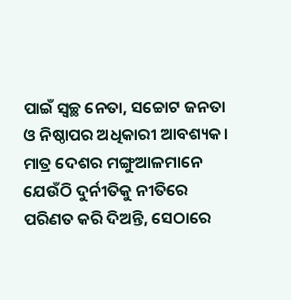ପାଇଁ ସ୍ବଚ୍ଛ ନେତା, ସଚ୍ଚୋଟ ଜନତା ଓ ନିଷ୍ଠାପର ଅଧିକାରୀ ଆବଶ୍ୟକ। ମାତ୍ର ଦେଶର ମଙ୍ଗୁଆଳମାନେ ଯେଉଁଠି ଦୁର୍ନୀତିକୁ ନୀତିରେ ପରିଣତ କରି ଦିଅନ୍ତି, ସେଠାରେ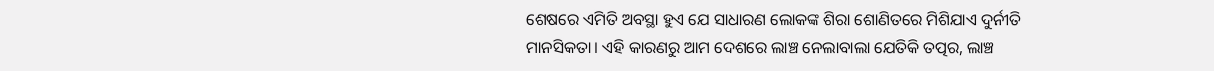ଶେଷରେ ଏମିତି ଅବସ୍ଥା ହୁଏ ଯେ ସାଧାରଣ ଲୋକଙ୍କ ଶିରା ଶୋଣିତରେ ମିଶିଯାଏ ଦୁର୍ନୀତି ମାନସିକତା। ଏହି କାରଣରୁ ଆମ ଦେଶରେ ଲାଞ୍ଚ ନେଲାବାଲା ଯେତିକି ତତ୍ପର, ଲାଞ୍ଚ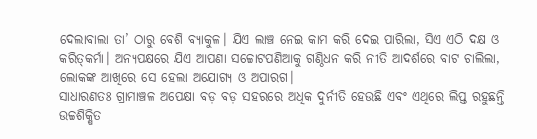ଦେଲାବାଲା ତା’ ଠାରୁ ବେଶି ବ୍ୟାକୁଳ। ଯିଏ ଲାଞ୍ଚ ନେଇ କାମ କରି ଦେଇ ପାରିଲା, ସିଏ ଏଠି ଦକ୍ଷ ଓ କରିତ୍‌କର୍ମା। ଅନ୍ୟପକ୍ଷରେ ଯିଏ ଆପଣା ସଚ୍ଚୋଟପଣିଆକୁ ଗଣ୍ଠିଧନ କରି ନୀତି ଆଦର୍ଶରେ ବାଟ ଚାଲିଲା, ଲୋକଙ୍କ ଆଖିରେ ସେ ହେଲା ଅଯୋଗ୍ୟ ଓ ଅପାରଗ।
ସାଧାରଣତଃ ଗ୍ରାମାଞ୍ଚଳ ଅପେକ୍ଷା ବଡ଼ ବଡ଼ ସହରରେ ଅଧିକ ଦୁର୍ନୀତି ହେଉଛି ଏବଂ ଏଥିରେ ଲିପ୍ତ ରହୁଛନ୍ତି ଉଚ୍ଚଶିକ୍ଷିତ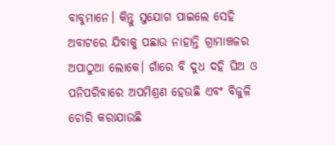ବାବୁମାନେ। କିନ୍ତୁ ସୁଯୋଗ ପାଇଲେ ସେହି ଅବାଟରେ ଯିବାକୁ ପଛାଉ ନାହାନ୍ତି ଗ୍ରାମାଞ୍ଚଳର ଅପାଠୁଆ ଲୋକେ। ଗାଁରେ ବି ଦୁଧ ଦହି ଘିଅ ଓ ପନିପରିବାରେ ଅପମିଶ୍ରଣ ହେଉଛି ଏବଂ ବିଜୁଳି ଚୋରି କରାଯାଉଛି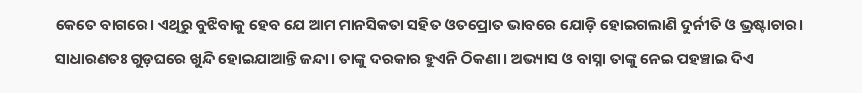କେତେ ବାଗରେ। ଏଥିରୁ ବୁଝିବାକୁ ହେବ ଯେ ଆମ ମାନସିକତା ସହିତ ଓତପ୍ରୋତ ଭାବରେ ଯୋଡ଼ି ହୋଇଗଲାଣି ଦୁର୍ନୀତି ଓ ଭ୍ରଷ୍ଟାଚାର। ସାଧାରଣତଃ ଗୁଡ଼ଘରେ ଖୁନ୍ଦି ହୋଇଯାଆନ୍ତି ଜନ୍ଦା। ତାଙ୍କୁ ଦରକାର ହୁଏନି ଠିକଣା। ଅଭ୍ୟାସ ଓ ବାସ୍ନା ତାଙ୍କୁ ନେଇ ପହଞ୍ଚାଇ ଦିଏ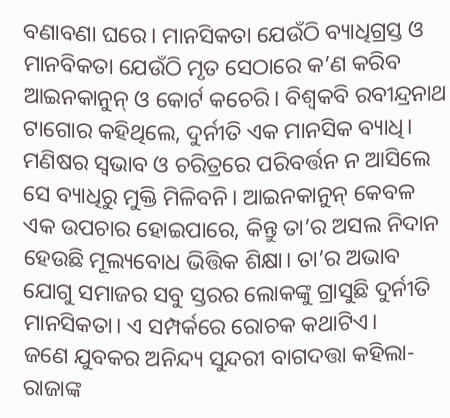ବଣାବଣା ଘରେ। ମାନସିକତା ଯେଉଁଠି ବ୍ୟାଧିଗ୍ରସ୍ତ ଓ ମାନବିକତା ଯେଉଁଠି ମୃତ ସେଠାରେ କ’ଣ କରିବ ଆଇନକାନୁନ୍‌ ଓ କୋର୍ଟ କଚେରି। ବିଶ୍ବକବି ରବୀନ୍ଦ୍ରନାଥ ଟାଗୋର କହିଥିଲେ, ଦୁର୍ନୀତି ଏକ ମାନସିକ ବ୍ୟାଧି। ମଣିଷର ସ୍ବଭାବ ଓ ଚରିତ୍ରରେ ପରିବର୍ତ୍ତନ ନ ଆସିଲେ ସେ ବ୍ୟାଧିରୁ ମୁକ୍ତି ମିଳିବନି। ଆଇନକାନୁନ୍‌ କେବଳ ଏକ ଉପଚାର ହୋଇପାରେ, କିନ୍ତୁ ତା’ର ଅସଲ ନିଦାନ ହେଉଛି ମୂଲ୍ୟବୋଧ ଭିତ୍ତିକ ଶିକ୍ଷା। ତା’ର ଅଭାବ ଯୋଗୁ ସମାଜର ସବୁ ସ୍ତରର ଲୋକଙ୍କୁ ଗ୍ରାସୁଛି ଦୁର୍ନୀତି ମାନସିକତା। ଏ ସମ୍ପର୍କରେ ରୋଚକ କଥାଟିଏ।
ଜଣେ ଯୁବକର ଅନିନ୍ଦ୍ୟ ସୁନ୍ଦରୀ ବାଗଦତ୍ତା କହିଲା-ରାଜାଙ୍କ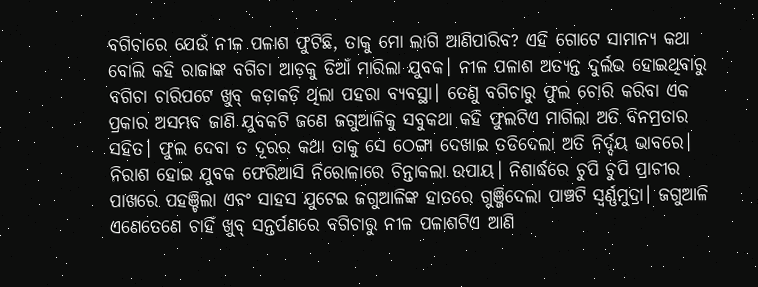ବଗିଚାରେ ଯେଉଁ ନୀଳ ପଳାଶ ଫୁଟିଛି, ତାକୁ ମୋ ଲାଗି ଆଣିପାରିବ? ଏହି ଗୋଟେ ସାମାନ୍ୟ କଥା ବୋଲି କହି ରାଜାଙ୍କ ବଗିଚା ଆଡ଼କୁ ଡିଆଁ ମାରିଲା ଯୁବକ। ନୀଳ ପଳାଶ ଅତ୍ୟନ୍ତ ଦୁର୍ଲଭ ହୋଇଥିବାରୁ ବଗିଚା ଚାରିପଟେ ଖୁବ୍‌ କଡ଼ାକଡ଼ି ଥିଲା ପହରା ବ୍ୟବସ୍ଥା। ତେଣୁ ବଗିଚାରୁ ଫୁଲ ଚୋରି କରିବା ଏକ ପ୍ରକାର ଅସମ୍ଭବ ଜାଣି ଯୁବକଟି ଜଣେ ଜଗୁଆଳିକୁ ସବୁକଥା କହି ଫୁଲଟିଏ ମାଗିଲା ଅତି ବିନମ୍ରତାର ସହିତ। ଫୁଲ ଦେବା ତ ଦୂରର କଥା ତାକୁ ସେ ଠେଙ୍ଗା ଦେଖାଇ ତଡିଦେଲା ଅତି ନିର୍ଦ୍ଦୟ ଭାବରେ। ନିରାଶ ହୋଇ ଯୁବକ ଫେରିଆସି ନିରୋଳାରେ ଚିନ୍ତାକଲା ଉପାୟ। ନିଶାର୍ଦ୍ଧରେ ଚୁପି ଚୁପି ପ୍ରାଚୀର ପାଖରେ ପହଞ୍ଚିଲା ଏବଂ ସାହସ ଯୁଟେଇ ଜଗୁଆଳିଙ୍କ ହାତରେ ଗୁଞ୍ଜିଦେଲା ପାଞ୍ଚଟି ସ୍ବର୍ଣ୍ଣମୁଦ୍ରା। ଜଗୁଆଳି ଏଣେତେଣେ ଚାହିଁ ଖୁବ୍‌ ସନ୍ତର୍ପଣରେ ବଗିଚାରୁ ନୀଳ ପଳାଶଟିଏ ଆଣି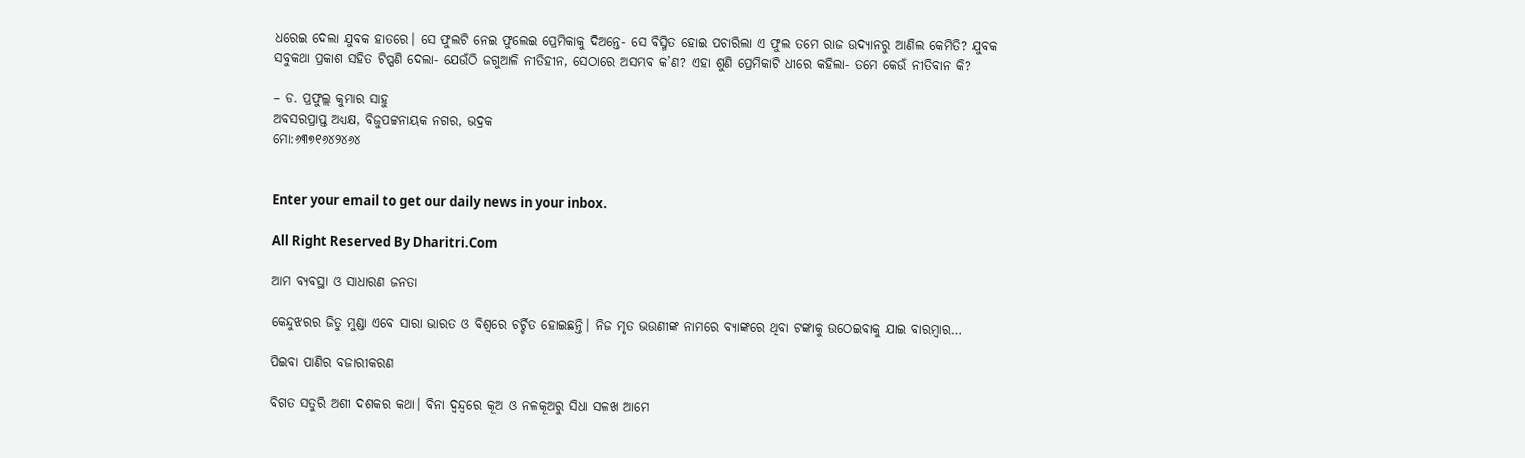ଧରେଇ ଦେଲା ଯୁବକ ହାତରେ। ସେ ଫୁଲଟି ନେଇ ଫୁଲେଇ ପ୍ରେମିକାକୁ ଦିଅନ୍ତେ- ସେ ବିସ୍ମିତ ହୋଇ ପଚାରିଲା ଏ ଫୁଲ ତମେ ରାଜ ଉଦ୍ୟାନରୁ ଆଣିଲ କେମିତି? ଯୁବକ ସବୁକଥା ପ୍ରକାଶ ସହିତ ଟିପ୍ପଣି ଦେଲା- ଯେଉଁଠି ଜଗୁଆଳି ନୀତିହୀନ, ସେଠାରେ ଅସମ୍ଭବ କ’ଣ? ଏହା ଶୁଣି ପ୍ରେମିକାଟି ଧୀରେ କହିଲା- ତମେ କେଉଁ ନୀତିବାନ କି?

– ଡ. ପ୍ରଫୁଲ୍ଲ କୁମାର ସାହୁ
ଅବସରପ୍ରାପ୍ତ ଅଧ୍ୟକ୍ଷ, ବିଜୁପଟ୍ଟନାୟକ ନଗର, ଭଦ୍ରକ
ମୋ:୬୩୭୧୬୪୨୪୬୪


Enter your email to get our daily news in your inbox.

All Right Reserved By Dharitri.Com

ଆମ ବ୍ୟବସ୍ଥା ଓ ସାଧାରଣ ଜନତା

କେନ୍ଦୁଝରର ଜିତୁ ମୁଣ୍ଡା ଏବେ ସାରା ଭାରତ ଓ ବିଶ୍ୱରେ ଚର୍ଚ୍ଚିତ ହୋଇଛନ୍ତି। ନିଜ ମୃତ ଭଉଣୀଙ୍କ ନାମରେ ବ୍ୟାଙ୍କରେ ଥିବା ଟଙ୍କାକୁ ଉଠେଇବାକୁ ଯାଇ ବାରମ୍ବାର…

ପିଇବା ପାଣିର ବଜାରୀକରଣ

ବିଗତ ସତୁରି ଅଶୀ ଦଶକର କଥା। ବିନା ଦ୍ୱନ୍ଦ୍ୱରେ କୂଅ ଓ ନଳକୂଅରୁ ସିଧା ସଳଖ ଆମେ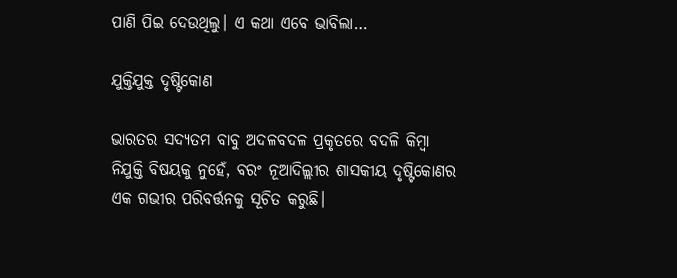ପାଣି ପିଇ ଦେଉଥିଲୁ। ଏ କଥା ଏବେ ଭାବିଲା…

ଯୁକ୍ତିଯୁକ୍ତ ଦୃଷ୍ଟିକୋଣ

ଭାରତର ସଦ୍ୟତମ ବାବୁ ଅଦଳବଦଳ ପ୍ରକୃତରେ ବଦଳି କିମ୍ବା ନିଯୁକ୍ତି ବିଷୟକୁ ନୁହେଁ, ବରଂ ନୂଆଦିଲ୍ଲୀର ଶାସକୀୟ ଦୃଷ୍ଟିକୋଣର ଏକ ଗଭୀର ପରିବର୍ତ୍ତନକୁ ସୂଚିତ କରୁଛି।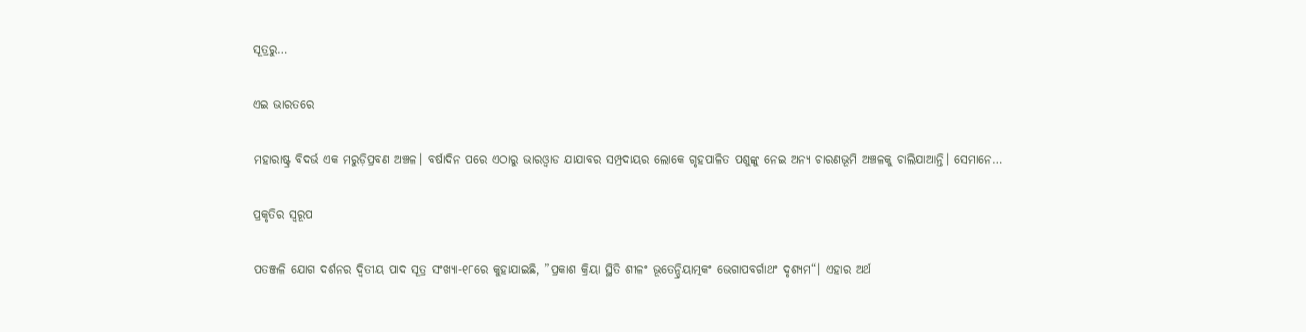ସୂତ୍ରରୁ…

ଏଇ ଭାରତରେ

ମହାରାଷ୍ଟ୍ର ବିଦର୍ଭ ଏକ ମରୁଡ଼ିପ୍ରବଣ ଅଞ୍ଚଳ। ବର୍ଷାଦିନ ପରେ ଏଠାରୁ ଭାରଓ୍ବାଡ ଯାଯାବର ସମ୍ପ୍ରଦାୟର ଲୋକେ ଗୃହପାଳିତ ପଶୁଙ୍କୁ ନେଇ ଅନ୍ୟ ଚାରଣଭୂମି ଅଞ୍ଚଳକୁ ଚାଲିଯାଆନ୍ତି। ସେମାନେ…

ପ୍ରକୃତିର ସ୍ବରୂପ

ପତଞ୍ଜଳି ଯୋଗ ଦର୍ଶନର ଦ୍ୱିତୀୟ ପାଦ ସୂତ୍ର ସଂଖ୍ୟା-୧୮ରେ କୁହାଯାଇଛି, ”ପ୍ରକାଶ କ୍ରିୟା ସ୍ଥିତି ଶୀଳଂ ଭୂତେନ୍ଦ୍ରିୟାତ୍ମକଂ ଭେଗାପବର୍ଗାଥଂ ଦୃଶ୍ୟମ“। ଏହାର ଅର୍ଥ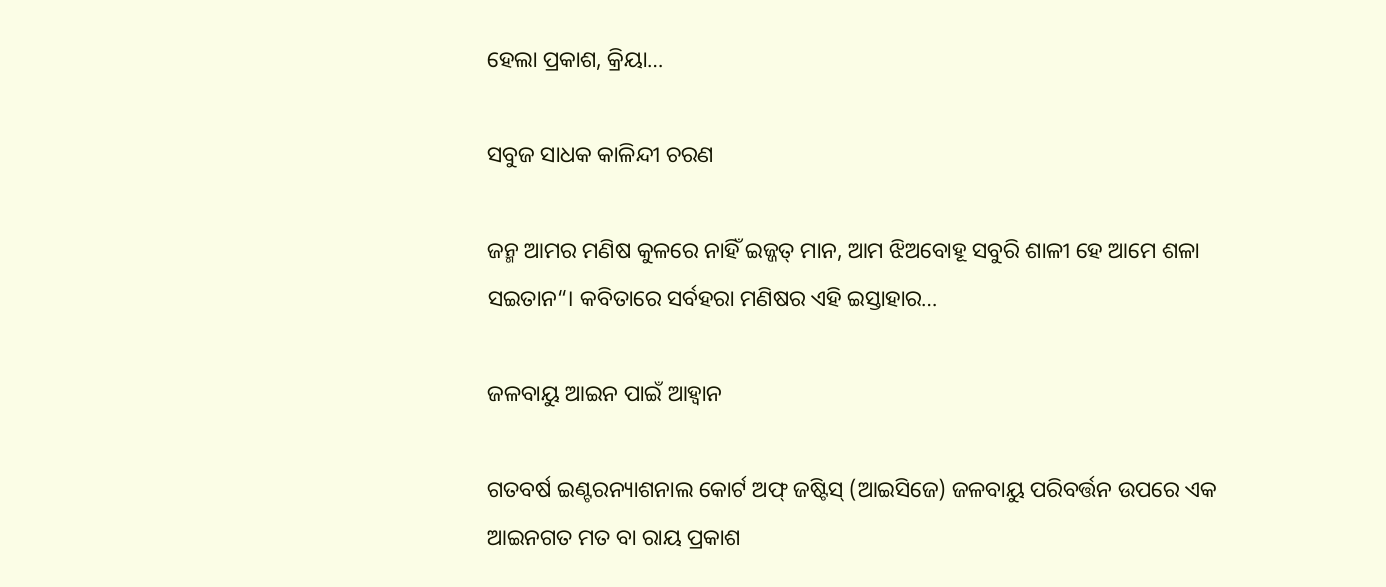ହେଲା ପ୍ରକାଶ, କ୍ରିୟା…

ସବୁଜ ସାଧକ କାଳିନ୍ଦୀ ଚରଣ

ଜନ୍ମ ଆମର ମଣିଷ କୁଳରେ ନାହିଁ ଇଜ୍ଜତ୍‌ ମାନ, ଆମ ଝିଅବୋହୂ ସବୁରି ଶାଳୀ ହେ ଆମେ ଶଳା ସଇତାନ“। କବିତାରେ ସର୍ବହରା ମଣିଷର ଏହି ଇସ୍ତାହାର…

ଜଳବାୟୁ ଆଇନ ପାଇଁ ଆହ୍ବାନ

ଗତବର୍ଷ ଇଣ୍ଟରନ୍ୟାଶନାଲ କୋର୍ଟ ଅଫ୍‌ ଜଷ୍ଟିସ୍‌ (ଆଇସିଜେ) ଜଳବାୟୁ ପରିବର୍ତ୍ତନ ଉପରେ ଏକ ଆଇନଗତ ମତ ବା ରାୟ ପ୍ରକାଶ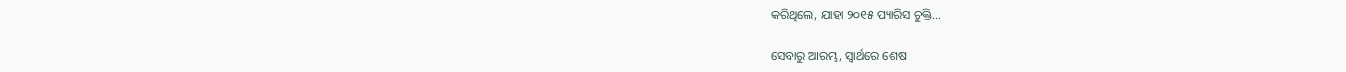କରିଥିଲେ, ଯାହା ୨୦୧୫ ପ୍ୟାରିସ ଚୁକ୍ତି…

ସେବାରୁ ଆରମ୍ଭ, ସ୍ୱାର୍ଥରେ ଶେଷ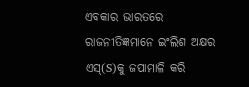ଏବକାର ଭାରତରେ ରାଜନୀତିଜ୍ଞମାନେ ଇଂଲିଶ ଅକ୍ଷର ଏସ୍‌(S)କୁ ଜପାମାଳି କରି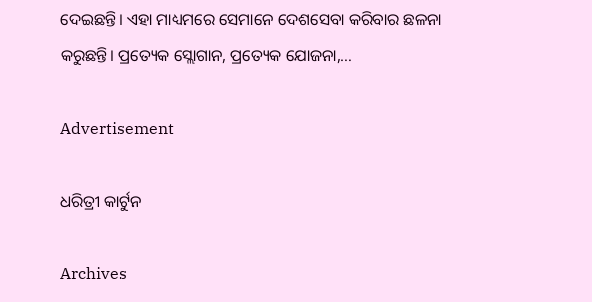ଦେଇଛନ୍ତି। ଏହା ମାଧ୍ୟମରେ ସେମାନେ ଦେଶସେବା କରିବାର ଛଳନା କରୁଛନ୍ତି। ପ୍ରତ୍ୟେକ ସ୍ଲୋଗାନ, ପ୍ରତ୍ୟେକ ଯୋଜନା,…

Advertisement

ଧରିତ୍ରୀ କାର୍ଟୁନ

Archives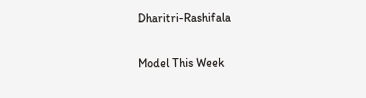Dharitri-Rashifala

Model This Week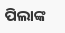ପିଲାଙ୍କ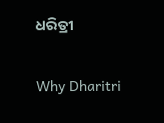ଧରିତ୍ରୀ

Why Dharitri